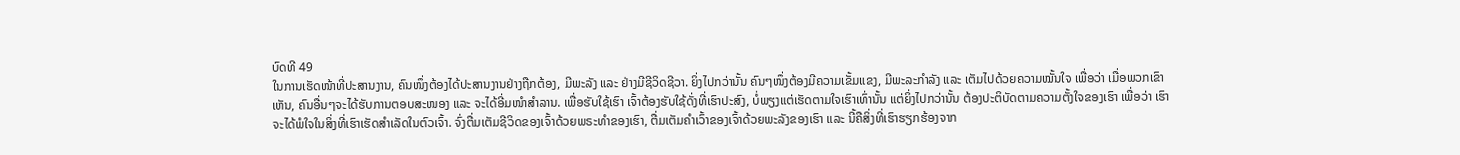ບົດທີ 49
ໃນການເຮັດໜ້າທີ່ປະສານງານ, ຄົນໜຶ່ງຕ້ອງໄດ້ປະສານງານຢ່າງຖືກຕ້ອງ, ມີພະລັງ ແລະ ຢ່າງມີຊີວິດຊີວາ. ຍິ່ງໄປກວ່ານັ້ນ ຄົນໆໜຶ່ງຕ້ອງມີຄວາມເຂັ້ມແຂງ, ມີພະລະກຳລັງ ແລະ ເຕັມໄປດ້ວຍຄວາມໝັ້ນໃຈ ເພື່ອວ່າ ເມື່ອພວກເຂົາເຫັນ, ຄົນອື່ນໆຈະໄດ້ຮັບການຕອບສະໜອງ ແລະ ຈະໄດ້ອີ່ມໜຳສຳລານ. ເພື່ອຮັບໃຊ້ເຮົາ ເຈົ້າຕ້ອງຮັບໃຊ້ດັ່ງທີ່ເຮົາປະສົງ, ບໍ່ພຽງແຕ່ເຮັດຕາມໃຈເຮົາເທົ່ານັ້ນ ແຕ່ຍິ່ງໄປກວ່ານັ້ນ ຕ້ອງປະຕິບັດຕາມຄວາມຕັ້ງໃຈຂອງເຮົາ ເພື່ອວ່າ ເຮົາຈະໄດ້ພໍໃຈໃນສິ່ງທີ່ເຮົາເຮັດສຳເລັດໃນຕົວເຈົ້າ. ຈົ່ງຕື່ມເຕັມຊີວິດຂອງເຈົ້າດ້ວຍພຣະທຳຂອງເຮົາ, ຕື່ມເຕັມຄຳເວົ້າຂອງເຈົ້າດ້ວຍພະລັງຂອງເຮົາ ແລະ ນີ້ຄືສິ່ງທີ່ເຮົາຮຽກຮ້ອງຈາກ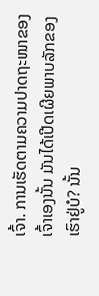ເຈົ້າ. ການເຮັດຕາມຄວາມປາດຖະໜາຂອງເຈົ້າເອງນັ້ນ ມັນໄດ້ເປີດເຜີຍພາບລັກຂອງເຮົາຢູ່ບໍ? ນັ້ນ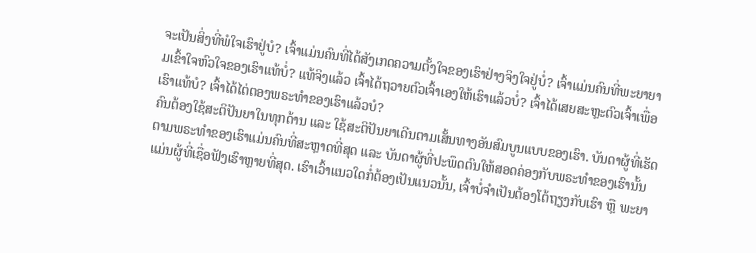ຈະເປັນສິ່ງທີ່ພໍໃຈເຮົາຢູ່ບໍ? ເຈົ້າແມ່ນຄົນທີ່ໄດ້ສັງເກດຄວາມຕັ້ງໃຈຂອງເຮົາຢ່າງຈິງໃຈຢູ່ບໍ່? ເຈົ້າແມ່ນຄົນທີ່ພະຍາຍາມເຂົ້າໃຈຫົວໃຈຂອງເຮົາແທ້ບໍ່? ແທ້ຈິງແລ້ວ ເຈົ້າໄດ້ຖວາຍຕົວເຈົ້າເອງໃຫ້ເຮົາແລ້ວບໍ່? ເຈົ້າໄດ້ເສຍສະຫຼະຕົວເຈົ້າເພື່ອເຮົາແທ້ບໍ? ເຈົ້າໄດ້ໄຕ່ຕອງພຣະທຳຂອງເຮົາແລ້ວບໍ?
ຄົນຕ້ອງໃຊ້ສະຕິປັນຍາໃນທຸກດ້ານ ແລະ ໃຊ້ສະຕິປັນຍາເດີນຕາມເສັ້ນທາງອັນສົມບູນແບບຂອງເຮົາ. ບັນດາຜູ້ທີ່ເຮັດຕາມພຣະທຳຂອງເຮົາແມ່ນຄົນທີ່ສະຫຼາດທີ່ສຸດ ແລະ ບັນດາຜູ້ທີ່ປະພຶດຕົນໃຫ້ສອດຄ່ອງກັບພຣະທຳຂອງເຮົານັ້ນແມ່ນຜູ້ທີ່ເຊື່ອຟັງເຮົາຫຼາຍທີ່ສຸດ. ເຮົາເວົ້າແນວໃດກໍ່ຕ້ອງເປັນແນວນັ້ນ, ເຈົ້າບໍ່ຈຳເປັນຕ້ອງໂຕ້ຖຽງກັບເຮົາ ຫຼື ພະຍາ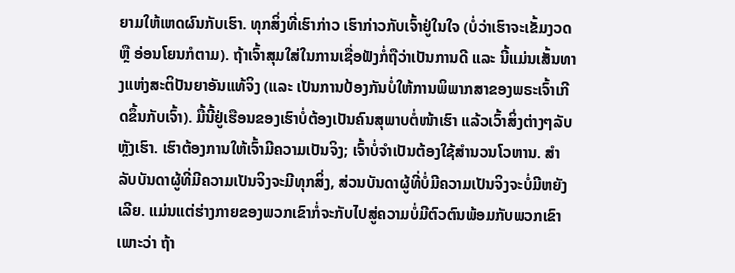ຍາມໃຫ້ເຫດຜົນກັບເຮົາ. ທຸກສິ່ງທີ່ເຮົາກ່າວ ເຮົາກ່າວກັບເຈົ້າຢູ່ໃນໃຈ (ບໍ່ວ່າເຮົາຈະເຂັ້ມງວດ ຫຼື ອ່ອນໂຍນກໍຕາມ). ຖ້າເຈົ້າສຸມໃສ່ໃນການເຊື່ອຟັງກໍ່ຖືວ່າເປັນການດີ ແລະ ນີ້ແມ່ນເສັ້ນທາງແຫ່ງສະຕິປັນຍາອັນແທ້ຈິງ (ແລະ ເປັນການປ້ອງກັນບໍ່ໃຫ້ການພິພາກສາຂອງພຣະເຈົ້າເກີດຂຶ້ນກັບເຈົ້າ). ມື້ນີ້ຢູ່ເຮືອນຂອງເຮົາບໍ່ຕ້ອງເປັນຄົນສຸພາບຕໍ່ໜ້າເຮົາ ແລ້ວເວົ້າສິ່ງຕ່າງໆລັບຫຼັງເຮົາ. ເຮົາຕ້ອງການໃຫ້ເຈົ້າມີຄວາມເປັນຈິງ; ເຈົ້າບໍ່ຈຳເປັນຕ້ອງໃຊ້ສຳນວນໂວຫານ. ສຳລັບບັນດາຜູ້ທີ່ມີຄວາມເປັນຈິງຈະມີທຸກສິ່ງ, ສ່ວນບັນດາຜູ້ທີ່ບໍ່ມີຄວາມເປັນຈິງຈະບໍ່ມີຫຍັງເລີຍ. ແມ່ນແຕ່ຮ່າງກາຍຂອງພວກເຂົາກໍ່ຈະກັບໄປສູ່ຄວາມບໍ່ມີຕົວຕົນພ້ອມກັບພວກເຂົາ ເພາະວ່າ ຖ້າ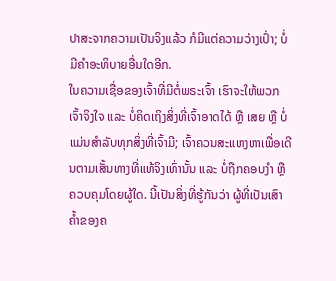ປາສະຈາກຄວາມເປັນຈິງແລ້ວ ກໍມີແຕ່ຄວາມວ່າງເປົ່າ; ບໍ່ມີຄຳອະທິບາຍອື່ນໃດອີກ.
ໃນຄວາມເຊື່ອຂອງເຈົ້າທີ່ມີຕໍ່ພຣະເຈົ້າ ເຮົາຈະໃຫ້ພວກເຈົ້າຈິງໃຈ ແລະ ບໍ່ຄິດເຖິງສິ່ງທີ່ເຈົ້າອາດໄດ້ ຫຼື ເສຍ ຫຼື ບໍ່ແມ່ນສຳລັບທຸກສິ່ງທີ່ເຈົ້າມີ; ເຈົ້າຄວນສະແຫງຫາເພື່ອເດີນຕາມເສັ້ນທາງທີ່ແທ້ຈິງເທົ່ານັ້ນ ແລະ ບໍ່ຖືກຄອບງຳ ຫຼື ຄວບຄຸມໂດຍຜູ້ໃດ. ນີ້ເປັນສິ່ງທີ່ຮູ້ກັນວ່າ ຜູ້ທີ່ເປັນເສົາຄ້ຳຂອງຄ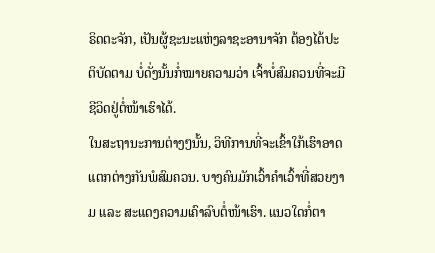ຣິດຕະຈັກ, ເປັນຜູ້ຊະນະແຫ່ງລາຊະອານາຈັກ ຕ້ອງໄດ້ປະຕິບັດຕາມ ບໍ່ດັ່ງນັ້ນກໍ່ໝາຍຄວາມວ່າ ເຈົ້າບໍ່ສົມຄວນທີ່ຈະມີຊີວິດຢູ່ຕໍ່ໜ້າເຮົາໄດ້.
ໃນສະຖານະການຕ່າງໆນັ້ນ, ວິທີການທີ່ຈະເຂົ້າໃກ້ເຮົາອາດແຕກຕ່າງກັນພໍສົມຄວນ. ບາງຄົນມັກເວົ້າຄຳເວົ້າທີ່ສວຍງາມ ແລະ ສະແດງຄວາມເຄົາລົບຕໍ່ໜ້າເຮົາ. ແນວໃດກໍ່ຕາ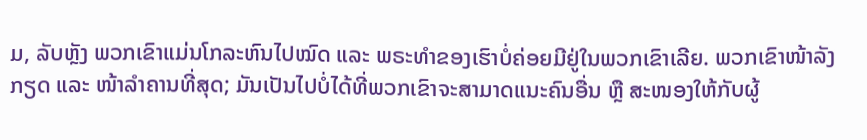ມ, ລັບຫຼັງ ພວກເຂົາແມ່ນໂກລະຫົນໄປໝົດ ແລະ ພຣະທຳຂອງເຮົາບໍ່ຄ່ອຍມີຢູ່ໃນພວກເຂົາເລີຍ. ພວກເຂົາໜ້າລັງກຽດ ແລະ ໜ້າລຳຄານທີ່ສຸດ; ມັນເປັນໄປບໍ່ໄດ້ທີ່ພວກເຂົາຈະສາມາດແນະຄົນອື່ນ ຫຼື ສະໜອງໃຫ້ກັບຜູ້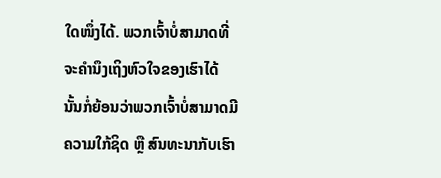ໃດໜຶ່ງໄດ້. ພວກເຈົ້າບໍ່ສາມາດທີ່ຈະຄຳນຶງເຖິງຫົວໃຈຂອງເຮົາໄດ້ ນັ້ນກໍ່ຍ້ອນວ່າພວກເຈົ້າບໍ່ສາມາດມີຄວາມໃກ້ຊິດ ຫຼື ສົນທະນາກັບເຮົາ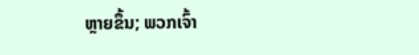ຫຼາຍຂຶ້ນ; ພວກເຈົ້າ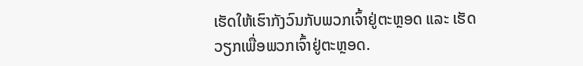ເຮັດໃຫ້ເຮົາກັງວົນກັບພວກເຈົ້າຢູ່ຕະຫຼອດ ແລະ ເຮັດວຽກເພື່ອພວກເຈົ້າຢູ່ຕະຫຼອດ.